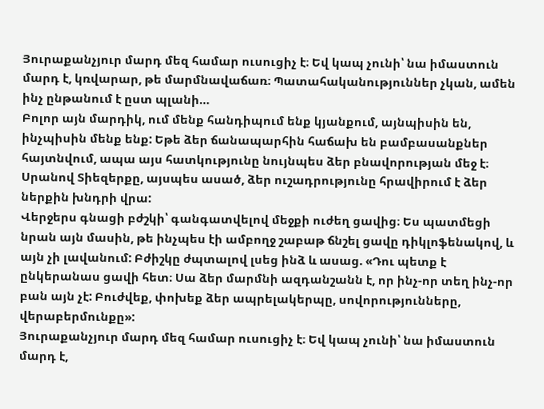Յուրաքանչյուր մարդ մեզ համար ուսուցիչ է։ Եվ կապ չունի՝ նա իմաստուն մարդ է, կռվարար, թե մարմնավաճառ։ Պատահականություններ չկան, ամեն ինչ ընթանում է ըստ պլանի…
Բոլոր այն մարդիկ, ում մենք հանդիպում ենք կյանքում, այնպիսին են, ինչպիսին մենք ենք: Եթե ձեր ճանապարհին հաճախ են բամբասանքներ հայտնվում, ապա այս հատկությունը նույնպես ձեր բնավորության մեջ է։ Սրանով Տիեզերքը, այսպես ասած, ձեր ուշադրությունը հրավիրում է ձեր ներքին խնդրի վրա:
Վերջերս գնացի բժշկի՝ գանգատվելով մեջքի ուժեղ ցավից։ Ես պատմեցի նրան այն մասին, թե ինչպես էի ամբողջ շաբաթ ճնշել ցավը դիկլոֆենակով, և այն չի լավանում: Բժիշկը ժպտալով լսեց ինձ և ասաց. «Դու պետք է ընկերանաս ցավի հետ։ Սա ձեր մարմնի ազդանշանն է, որ ինչ-որ տեղ ինչ-որ բան այն չէ: Բուժվեք, փոխեք ձեր ապրելակերպը, սովորությունները, վերաբերմունքը»:
Յուրաքանչյուր մարդ մեզ համար ուսուցիչ է։ Եվ կապ չունի՝ նա իմաստուն մարդ է,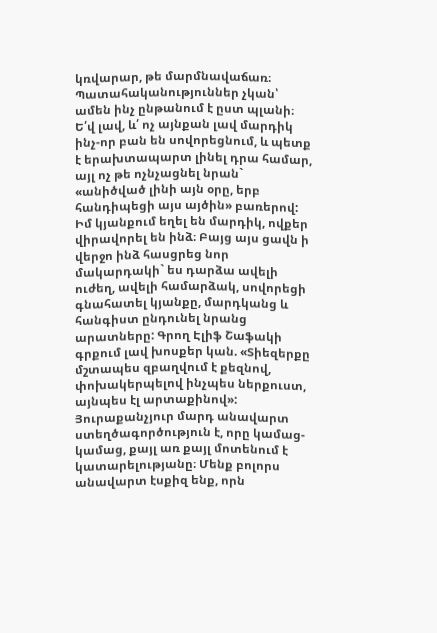կռվարար, թե մարմնավաճառ։ Պատահականություններ չկան՝ ամեն ինչ ընթանում է ըստ պլանի։ Ե՛վ լավ, և՛ ոչ այնքան լավ մարդիկ ինչ-որ բան են սովորեցնում, և պետք է երախտապարտ լինել դրա համար, այլ ոչ թե ոչնչացնել նրան` «անիծված լինի այն օրը, երբ հանդիպեցի այս այծին» բառերով:
Իմ կյանքում եղել են մարդիկ, ովքեր վիրավորել են ինձ։ Բայց այս ցավն ի վերջո ինձ հասցրեց նոր մակարդակի` ես դարձա ավելի ուժեղ, ավելի համարձակ, սովորեցի գնահատել կյանքը, մարդկանց և հանգիստ ընդունել նրանց արատները: Գրող Էլիֆ Շաֆակի գրքում լավ խոսքեր կան. «Տիեզերքը մշտապես զբաղվում է քեզնով, փոխակերպելով ինչպես ներքուստ, այնպես էլ արտաքինով»:
Յուրաքանչյուր մարդ անավարտ ստեղծագործություն է, որը կամաց-կամաց, քայլ առ քայլ մոտենում է կատարելությանը։ Մենք բոլորս անավարտ էսքիզ ենք, որն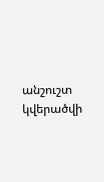անշուշտ կվերածվի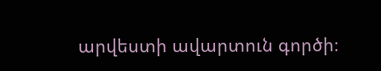արվեստի ավարտուն գործի։